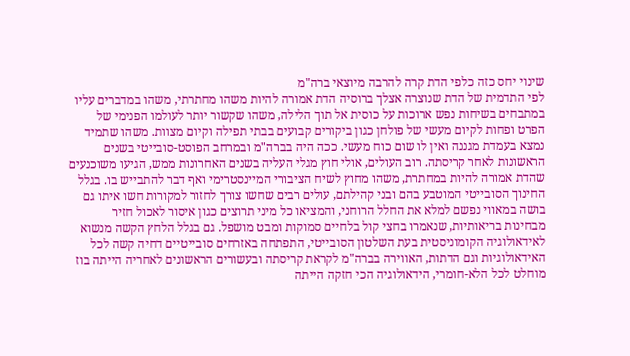שינוי יחס כזה כלפי הדת קרה להרבה מיוצאי ברה"מ
לפי התדמית של הדת שנוצרה אצלך ברוסיה הדת אמורה להיות משהו מחתרתי, משהו במדברים עליו במתבחים בשיחות נפש ארוכות על כוסית אל תוך הלילה, משהו שקשור יותר לעולמו הפנימי של הפרט ופחות לקיום מעשי של פולחן כגון ביקורים קבועים בבתי תפילה וקיום מצוות. משהו שתמיד נמצא בעמדת מגננה ואין לו שום כוח מעשי. ככה היה בברה"מ ובמרחב הפוסט-סובייטי בשנים הראשונות לאחר קריסתה. רוב העולים, אולי חוץ מגלי העליה בשנים האחרונות ממש, הגיעו משוכנעים שהדת אמורה להיות במחתרת, משהו מחוץ לשיח הציבורי המיינסטרימי ואף דבר להתבייש בו. בגלל החינוך הסובייטי המוטבע בהם ובני קהילתם, עולים רבים שחשו צורך לחזור למקורות חשו איתו גם בושה במאווי נפשם למלא את החלל הרוחני, והמציאו כל מיני תרוצים כגון איסור לאכול חזיר מבחינות בריאותיות, שנאמרו בחצי קול בלחיים סמוקות ומבט מושפל. גם בגלל הלחץ הקשה מנשוא לאידאולוגיה הקומוניסטית בעת השלטון הסובייטי, התפתחה באזרחים סובייטיים דחיה קשה לכל האידאולוגיות וגם הדתות, האווירה בברה"מ לקראת קריסתה ובעשורים הראשונים לאחריה הייתה בוז מוחלט לכל הלא-חומרי, הידאולוגיה הכי חזקה הייתה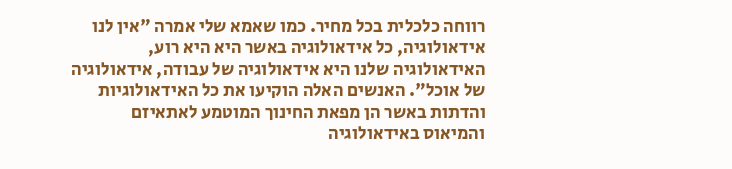רווחה כלכלית בכל מחיר. כמו שאמא שלי אמרה "אין לנו אידאולוגיה, כל אידאולוגיה באשר היא היא רוע, האידאולוגיה שלנו היא אידאולוגיה של עבודה, אידאולוגיה של אוכל". האנשים האלה הוקיעו את כל האידאולוגיות והדתות באשר הן מפאת החינוך המוטמע לאתאיזם והמיאוס באידאולוגיה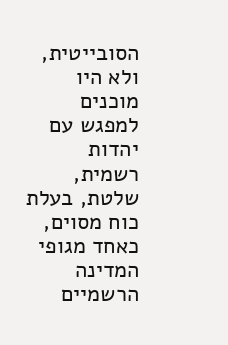הסובייטית, ולא היו מוכנים למפגש עם יהדות רשמית, שלטת, בעלת כוח מסוים, כאחד מגופי המדינה הרשמיים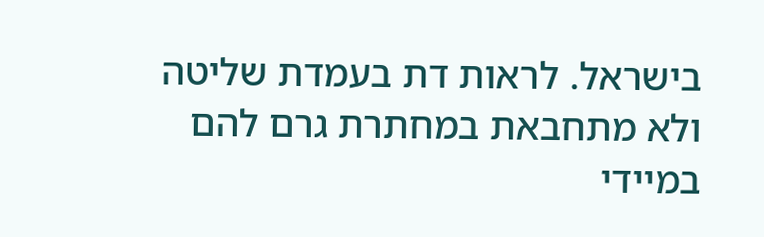בישראל. לראות דת בעמדת שליטה ולא מתחבאת במחתרת גרם להם במיידי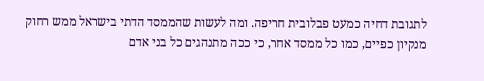לתגובת דחיה כמעט פבלובית חריפה. ומה לעשות שהממסד הדתי בישראל ממש רחוק מנקיון כפיים, כמו כל ממסד אחר, כי ככה מתנהגים כל בני אדם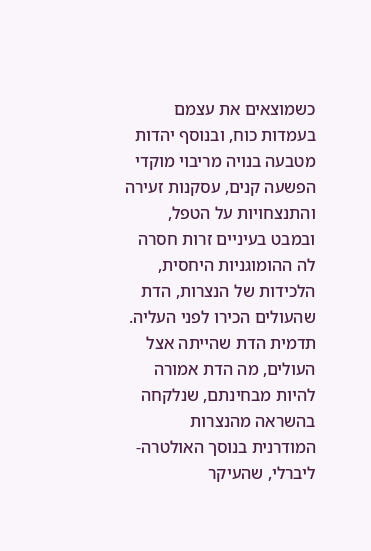כשמוצאים את עצמם בעמדות כוח, ובנוסף יהדות מטבעה בנויה מריבוי מוקדי הפשעה קנים, עסקנות זעירה והתנצחויות על הטפל, ובמבט בעיניים זרות חסרה לה ההומוגניות היחסית, הלכידות של הנצרות, הדת שהעולים הכירו לפני העליה. תדמית הדת שהייתה אצל העולים, מה הדת אמורה להיות מבחינתם, שנלקחה בהשראה מהנצרות המודרנית בנוסך האולטרה-ליברלי, שהעיקר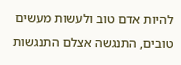להיות אדם טוב ולעשות מעשים טובים, התנגשה אצלם התנגשות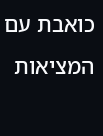כואבת עם המציאות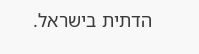הדתית בישראל.